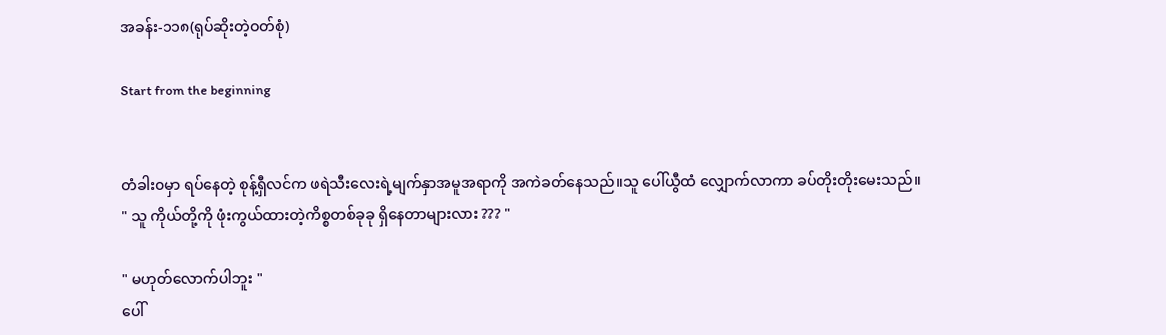အခန်း-၁၁၈(ရုပ်ဆိုးတဲ့ဝတ်စုံ)

Start from the beginning


တံခါး၀မှာ ရပ်နေတဲ့ စုန့်ရှီလင်က ဖရဲသီးလေးရဲ့မျက်နှာအမူအရာကို အကဲခတ်နေသည်။သူ ပေါ်ယွီထံ လျှောက်လာကာ ခပ်တိုးတိုးမေးသည်။
" သူ ကိုယ်တို့ကို ဖုံးကွယ်ထားတဲ့ကိစ္စတစ်ခုခု ရှိနေတာများလား ??? "

" မဟုတ်လောက်ပါဘူး "
ပေါ်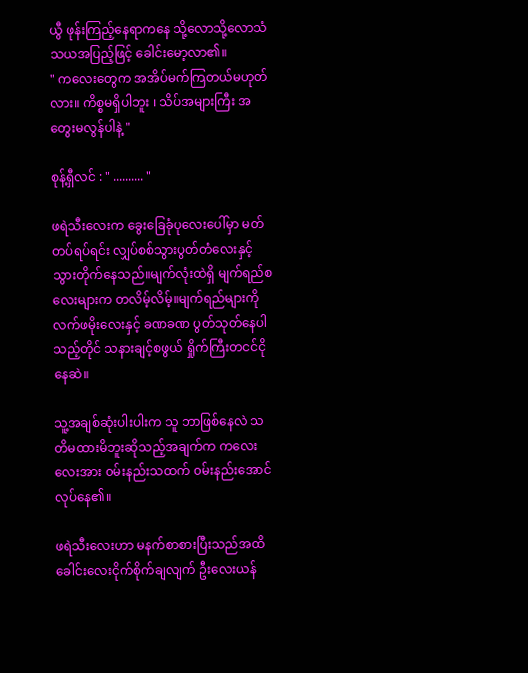ယွီ ဖုန်းကြည့်နေရာကနေ သို့လောသို့လောသံသယအပြည့်ဖြင့် ခေါင်းမော့လာ၏။
" ကလေးတွေက အအိပ်မက်ကြတယ်မဟုတ်လား။ ကိစ္စမရှိပါဘူး ၊ သိပ်အများကြီး အတွေးမလွန်ပါနဲ့ "

စုန့်ရှီလင် : " .......... "

ဖရဲသီးလေးက ခွေးခြေခုံပုလေးပေါ်မှာ မတ်တပ်ရပ်ရင်း လျှပ်စစ်သွားပွတ်တံလေးနှင့် သွားတိုက်နေသည်။မျက်လုံးထဲရှိ မျက်ရည်စလေးများက တလိမ့်လိမ့်။မျက်ရည်များကို လက်ဖမိုးလေးနှင့် ခဏခဏ ပွတ်သုတ်နေပါသည့်တိုင် သနားချင့်စဖွယ် ရှိုက်ကြီးတငင်ငိုနေဆဲ။

သူ့အချစ်ဆုံးပါးပါးက သူ ဘာဖြစ်နေလဲ သတိမထားမိဘူးဆိုသည့်အချက်က ကလေးလေးအား ၀မ်းနည်းသထက် ၀မ်းနည်းအောင်လုပ်နေ၏။

ဖရဲသီးလေးဟာ မနက်စာစားပြီးသည်အထိ ခေါင်းလေးငိုက်စိုက်ချလျက် ဦးလေးယန်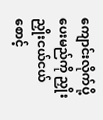ကျောင်းလိုက်ပို့ပေးမည်ကို ညှိုးညှိုးငယ်ငယ် စောင့်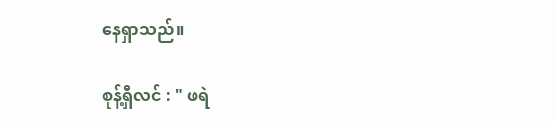နေရှာသည်။

စုန့်ရှီလင် : " ဖရဲ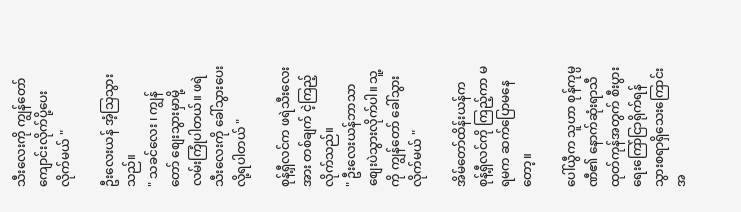သီးလေးကို ကျွန်တော် ကျောင်းလိုက်ပို့ပေးလိုက်မယ် "

ဦးလေးယန် အံ့သြသွားသည်။
" သခင်လေး ၊ ကျွန်တော် စျေးသွားမှာမို့ လမ်းကြုံပါတယ်။ ဖရဲသီးလေးကို ခေါ်သွားပေးလို့ရပါတယ် "

စုန့်ရှီလင်က ဖရဲသီးလေးအား တစ်ချက် ငဲ့ကြည့်လိုက်သည်။
" ဦးလေးယန်ဘာသာ စျေးပဲသွားလိုက်ပါ။ သူ့ကို ကျွန်တော် ခေါ်သွားလိုက်မယ် "

အိမ်တော်ထိန်းယန်က စုန့်ရှီလင်ကို ကြည့်ကာ မရမက ဆက်ပြောမနေတော့။

ပေါ်ယွီက သူဟာ စုန်ကုမ္ပဏီ၏ နောက်ဆုံးရာသီထုတ်ကုန်အတွက် စီးပွားရေးကြော်ငြာရိုက်ရန် သွားစရာရှိသေးကြောင်း အ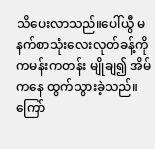သိပေးလာသည်။ပေါ်ယွီ မနက်စာသုံးလေးလုတ်ခန့်ကို ကမန်းကတန်း မျိုချ၍ အိမ်ကနေ ထွက်သွားခဲ့သည်။ကြော်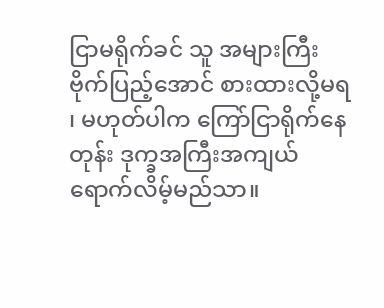ငြာမရိုက်ခင် သူ အများကြီး ဗိုက်ပြည့်အောင် စားထားလို့မရ ၊ မဟုတ်ပါက ကြော်ငြာရိုက်နေတုန်း ဒုက္ခအကြီးအကျယ်ရောက်လိမ့်မည်သာ။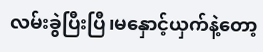လမ်းခွဲပြီးပြီ၊မနှောင့်ယှက်နဲ့တော့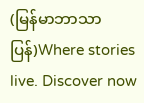(မြန်မာဘာသာပြန်)Where stories live. Discover now